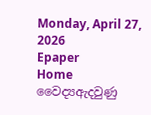Monday, April 27, 2026
Epaper
Home වෛද්‍යඇදවුණු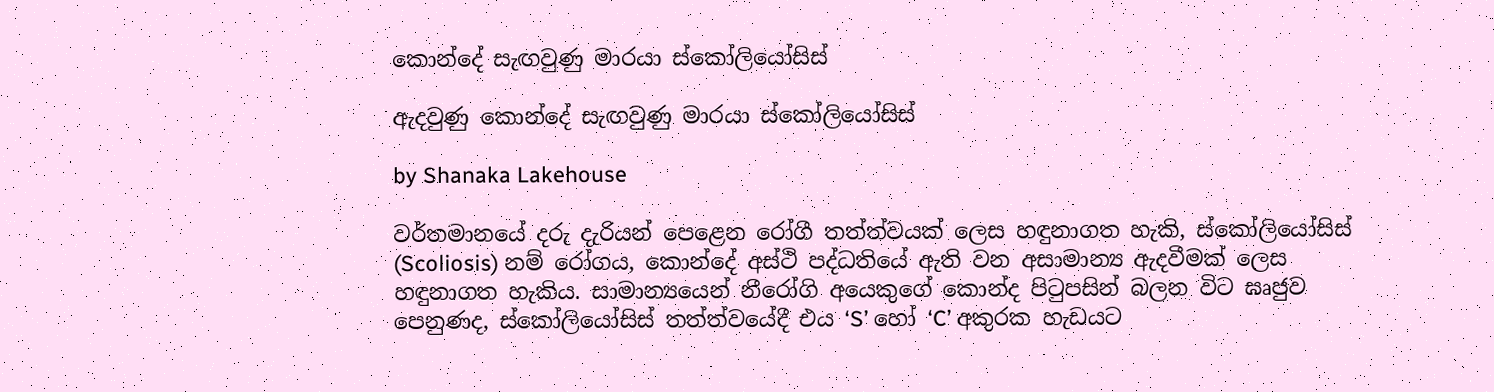කොන්දේ සැඟවුණු මාරයා ස්කෝලියෝසිස්

ඇදවුණු කොන්දේ සැඟවුණු මාරයා ස්කෝලියෝසිස්

by Shanaka Lakehouse

වර්තමානයේ දරු දැරියන් පෙළෙන රෝගී තත්ත්වයක් ලෙස හඳුනාගත හැකි, ස්කෝලියෝසිස් (Scoliosis) නම් රෝගය, කොන්දේ අස්ථි පද්ධතියේ ඇති වන අසාමාන්‍ය ඇදවීමක් ලෙස හඳුනාගත හැකිය. සාමාන්‍යයෙන් නීරෝගි අයෙකුගේ කොන්ද පිටුපසින් බලන විට ඝෘජුව පෙනුණද, ස්කෝලියෝසිස් තත්ත්වයේදී එය ‘S’ හෝ ‘C’ අකුරක හැඩයට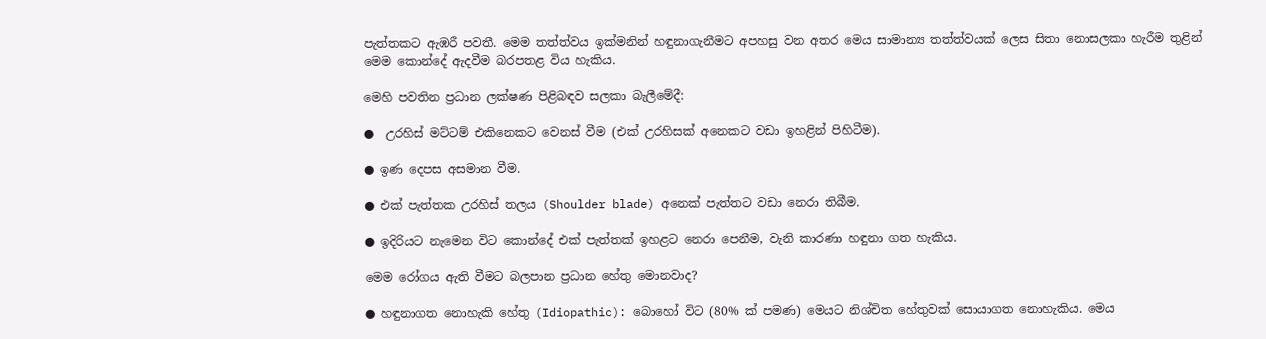පැත්තකට ඇඹරී පවතී. මෙම තත්ත්වය ඉක්මනින් හඳුනාගැනීමට අපහසු වන අතර මෙය සාමාන්‍ය තත්ත්වයක් ලෙස සිතා නොසලකා හැරීම තුළින් මෙම කොන්දේ ඇදවීම බරපතළ විය හැකිය.

මෙහි පවතින ප්‍රධාන ලක්ෂණ පිළිබඳව සලකා බැලීමේදී:

●  උරහිස් මට්ටම් එකිනෙකට වෙනස් වීම (එක් උරහිසක් අනෙකට වඩා ඉහළින් පිහිටීම).

● ඉණ දෙපස අසමාන වීම.

● එක් පැත්තක උරහිස් තලය (Shoulder blade) අනෙක් පැත්තට වඩා නෙරා තිබීම.

● ඉදිරියට නැමෙන විට කොන්දේ එක් පැත්තක් ඉහළට නෙරා පෙනීම, වැනි කාරණා හඳුනා ගත හැකිය.

මෙම රෝගය ඇති වීමට බලපාන ප්‍රධාන හේතු මොනවාද?

● හඳුනාගත නොහැකි හේතු (Idiopathic): බොහෝ විට (80% ක් පමණ) මෙයට නිශ්චිත හේතුවක් සොයාගත නොහැකිය. මෙය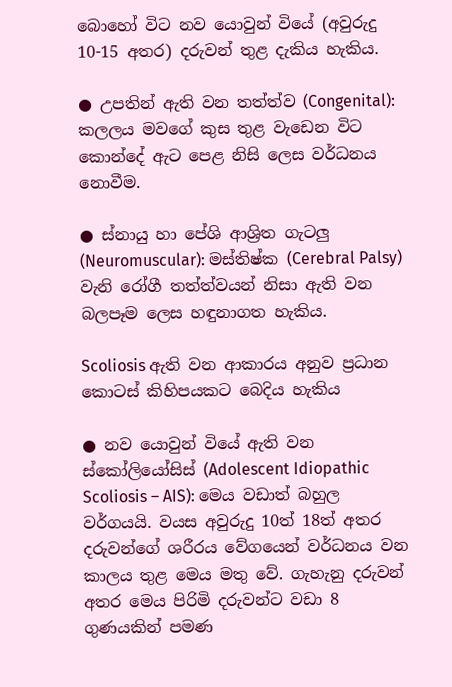බොහෝ විට නව යොවුන් වියේ (අවුරුදු 10-15 අතර) දරුවන් තුළ දැකිය හැකිය.

● උපතින් ඇති වන තත්ත්ව (Congenital): කලලය මවගේ කුස තුළ වැඩෙන විට කොන්දේ ඇට පෙළ නිසි ලෙස වර්ධනය නොවීම.

● ස්නායු හා පේශි ආශ්‍රිත ගැටලු (Neuromuscular): මස්තිෂ්ක (Cerebral Palsy) වැනි රෝගී තත්ත්වයන් නිසා ඇති වන බලපෑම ලෙස හඳුනාගත හැකිය.

Scoliosis ඇති වන ආකාරය අනුව ප්‍රධාන කොටස් කිහිපයකට බෙදිය හැකිය

● නව යොවුන් වියේ ඇති වන ස්කෝලියෝසිස් (Adolescent Idiopathic Scoliosis – AIS): මෙය වඩාත් බහුල වර්ගයයි. වයස අවුරුදු 10ත් 18ත් අතර දරුවන්ගේ ශරීරය වේගයෙන් වර්ධනය වන කාලය තුළ මෙය මතු වේ. ගැහැනු දරුවන් අතර මෙය පිරිමි දරුවන්ට වඩා 8 ගුණයකින් පමණ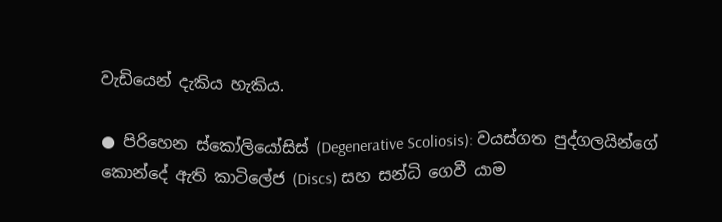වැඩියෙන් දැකිය හැකිය.

● පිරිහෙන ස්කෝලියෝසිස් (Degenerative Scoliosis): වයස්ගත පුද්ගලයින්ගේ කොන්දේ ඇති කාටිලේජ (Discs) සහ සන්ධි ගෙවී යාම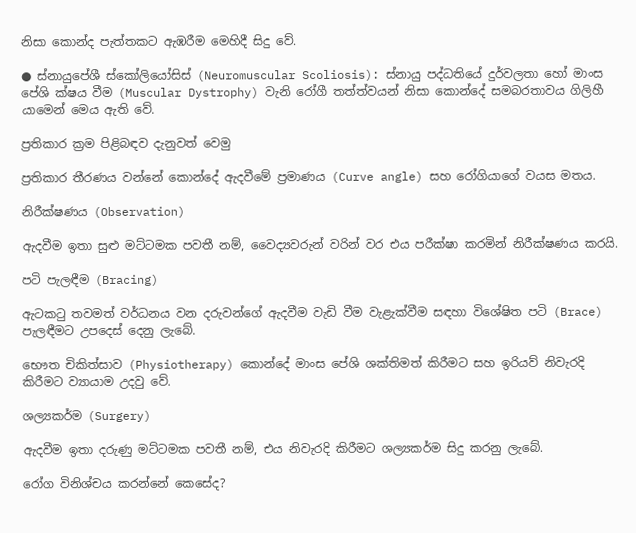නිසා කොන්ද පැත්තකට ඇඹරීම මෙහිදී සිදු වේ.

● ස්නායුපේශී ස්කෝලියෝසිස් (Neuromuscular Scoliosis): ස්නායු පද්ධතියේ දුර්වලතා හෝ මාංස පේශි ක්ෂය වීම (Muscular Dystrophy) වැනි රෝගී තත්ත්වයන් නිසා කොන්දේ සමබරතාවය ගිලිහී යාමෙන් මෙය ඇති වේ.

ප්‍රතිකාර ක්‍රම පිළිබඳව දැනුවත් වෙමු

ප්‍රතිකාර තීරණය වන්නේ කොන්දේ ඇදවීමේ ප්‍රමාණය (Curve angle) සහ රෝගියාගේ වයස මතය.

නිරීක්ෂණය (Observation)

ඇදවීම ඉතා සුළු මට්ටමක පවතී නම්, වෛද්‍යවරුන් වරින් වර එය පරීක්ෂා කරමින් නිරීක්ෂණය කරයි.

පටි පැලඳීම (Bracing)

ඇටකටු තවමත් වර්ධනය වන දරුවන්ගේ ඇදවීම වැඩි වීම වැළැක්වීම සඳහා විශේෂිත පටි (Brace) පැලඳීමට උපදෙස් දෙනු ලැබේ.

භෞත චිකිත්සාව (Physiotherapy) කොන්දේ මාංස පේශි ශක්තිමත් කිරීමට සහ ඉරියව් නිවැරදි කිරීමට ව්‍යායාම උදවු වේ.

ශල්‍යකර්ම (Surgery)

ඇදවීම ඉතා දරුණු මට්ටමක පවතී නම්, එය නිවැරදි කිරීමට ශල්‍යකර්ම සිදු කරනු ලැබේ.

රෝග විනිශ්චය කරන්නේ කෙසේද?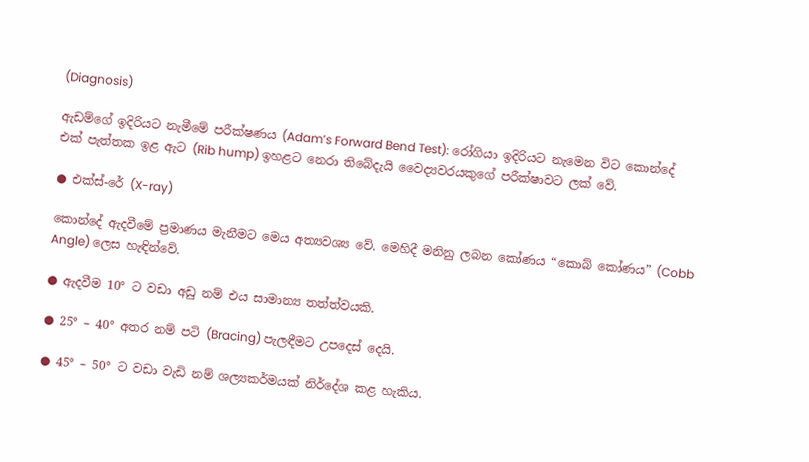(Diagnosis)

ඇඩම්ගේ ඉදිරියට නැමීමේ පරීක්ෂණය (Adam’s Forward Bend Test): රෝගියා ඉදිරියට නැමෙන විට කොන්දේ එක් පැත්තක ඉළ ඇට (Rib hump) ඉහළට නෙරා තිබේදැයි වෛද්‍යවරයකුගේ පරීක්ෂාවට ලක් වේ.

● එක්ස්-රේ (X-ray)

කොන්දේ ඇදවීමේ ප්‍රමාණය මැනීමට මෙය අත්‍යවශ්‍ය වේ. මෙහිදී මනිනු ලබන කෝණය “කොබ් කෝණය” (Cobb Angle) ලෙස හැඳින්වේ.

● ඇදවීම 10° ට වඩා අඩු නම් එය සාමාන්‍ය තත්ත්වයකි.

● 25° – 40° අතර නම් පටි (Bracing) පැලඳීමට උපදෙස් දෙයි.

● 45° – 50° ට වඩා වැඩි නම් ශල්‍යකර්මයක් නිර්දේශ කළ හැකිය.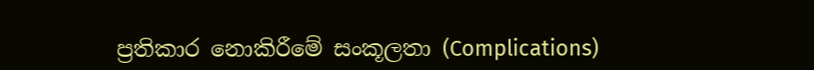ප්‍රතිකාර නොකිරීමේ සංකූලතා (Complications)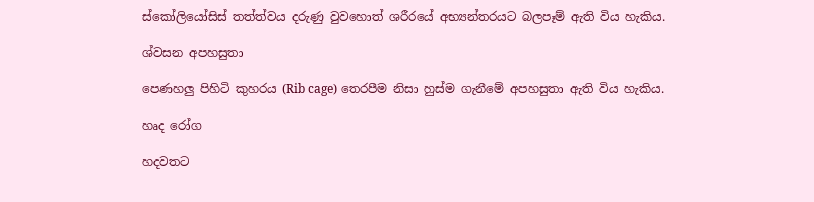ස්කෝලියෝසිස් තත්ත්වය දරුණු වුවහොත් ශරීරයේ අභ්‍යන්තරයට බලපෑම් ඇති විය හැකිය.

ශ්වසන අපහසුතා

පෙණහලු පිහිටි කුහරය (Rib cage) තෙරපීම නිසා හුස්ම ගැනීමේ අපහසුතා ඇති විය හැකිය.

හෘද රෝග

හදවතට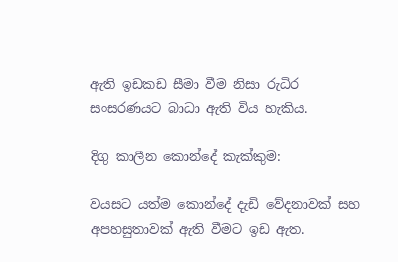ඇති ඉඩකඩ සීමා වීම නිසා රුධිර සංසරණයට බාධා ඇති විය හැකිය.

දිගු කාලීන කොන්දේ කැක්කුම:

වයසට යත්ම කොන්දේ දැඩි වේදනාවක් සහ අපහසුතාවක් ඇති වීමට ඉඩ ඇත.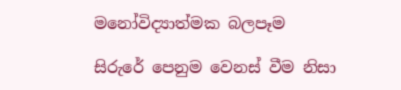මනෝවිද්‍යාත්මක බලපෑම

සිරුරේ පෙනුම වෙනස් වීම නිසා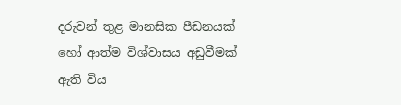දරුවන් තුළ මානසික පීඩනයක් හෝ ආත්ම විශ්වාසය අඩුවීමක් ඇති විය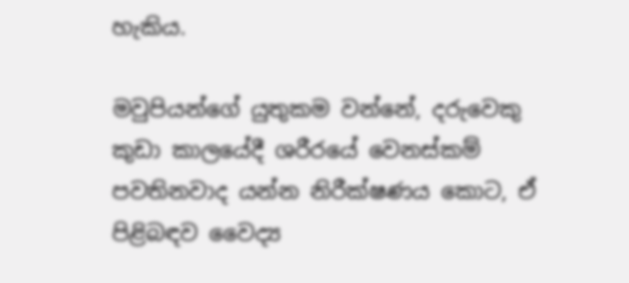හැකිය.

මවුපියන්ගේ යුතුකම වන්නේ, දරුවෙකු කුඩා කාලයේදී ශරීරයේ වෙනස්කම් පවතිනවාද යන්න නිරීක්ෂණය කොට, ඒ පිළිබඳව වෛද්‍ය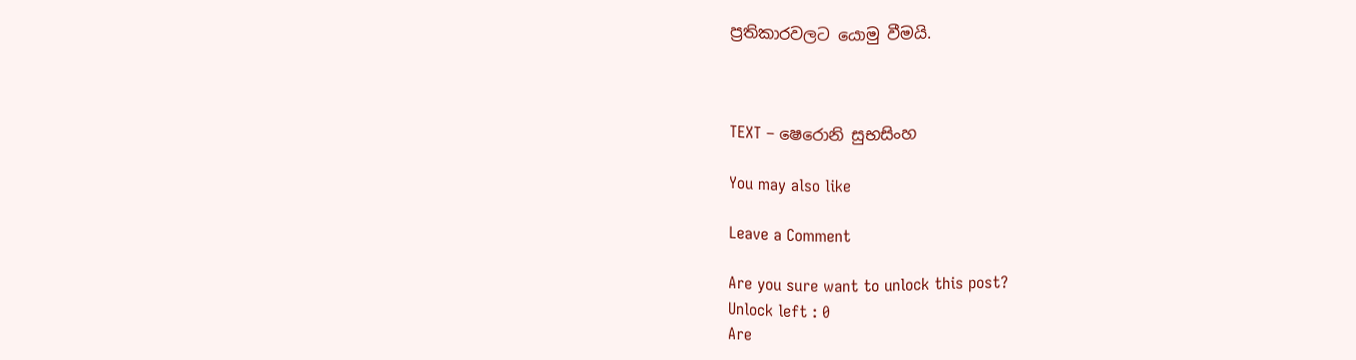ප්‍රතිකාරවලට යොමු වීමයි.



TEXT – ෂෙරොනි සුභසිංහ

You may also like

Leave a Comment

Are you sure want to unlock this post?
Unlock left : 0
Are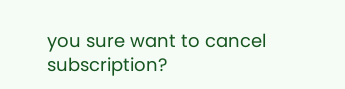you sure want to cancel subscription?